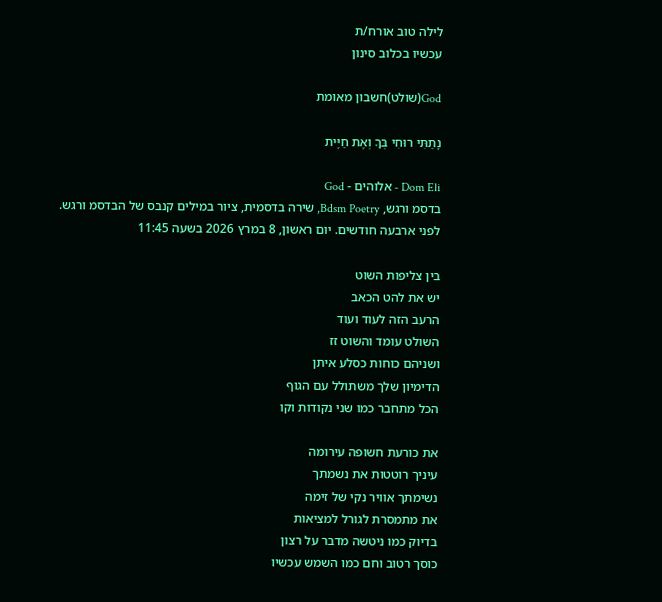לילה טוב אורח/ת
עכשיו בכלוב סינון

God(שולט)חשבון מאומת

נָתַתִּי רוּחִי בְּךָ וְאֶת חַיֶּית

Dom Eli - אלוהים - God
בדסמ ורגש, Bdsm Poetry, שירה בדסמית, ציור במילים קנבס של הבדסמ ורגש.
לפני ארבעה חודשים. יום ראשון, 8 במרץ 2026 בשעה 11:45

בין צליפות השוט
יש את להט הכאב
הרעב הזה לעוד ועוד
השולט עומד והשוט זז
ושניהם כוחות כסלע איתן
הדימיון שלך משתולל עם הגוף
הכל מתחבר כמו שני נקודות וקו

את כורעת חשופה עירומה
עיניך רוטטות את נשמתך
נשימתך אוויר נקי של זימה
את מתמסרת לגורל למציאות
בדיוק כמו ניטשה מדבר על רצון
כוסך רטוב וחם כמו השמש עכשיו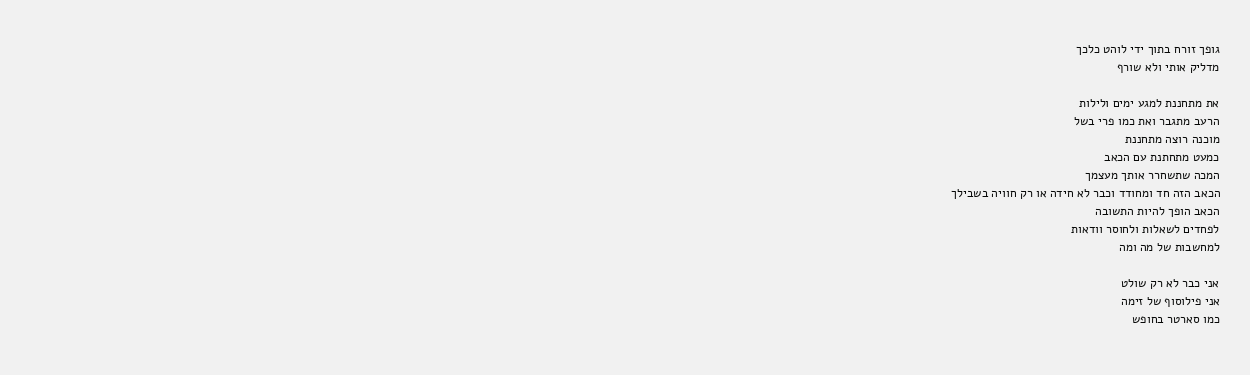גופך זורח בתוך ידי לוהט כלכך
מדליק אותי ולא שורף

את מתחננת למגע ימים ולילות
הרעב מתגבר ואת כמו פרי בשל
מוכנה רוצה מתחננת
כמעט מתחתנת עם הכאב
המכה שתשחרר אותך מעצמך
הכאב הזה חד ומחודד וכבר לא חידה או רק חוויה בשבילך
הכאב הופך להיות התשובה
לפחדים לשאלות ולחוסר וודאות
למחשבות של מה ומה

אני כבר לא רק שולט
אני פילוסוף של זימה
כמו סארטר בחופש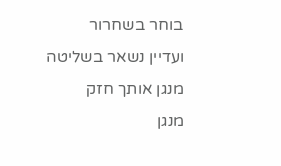בוחר בשחרור
ועדיין נשאר בשליטה
מנגן אותך חזק
מנגן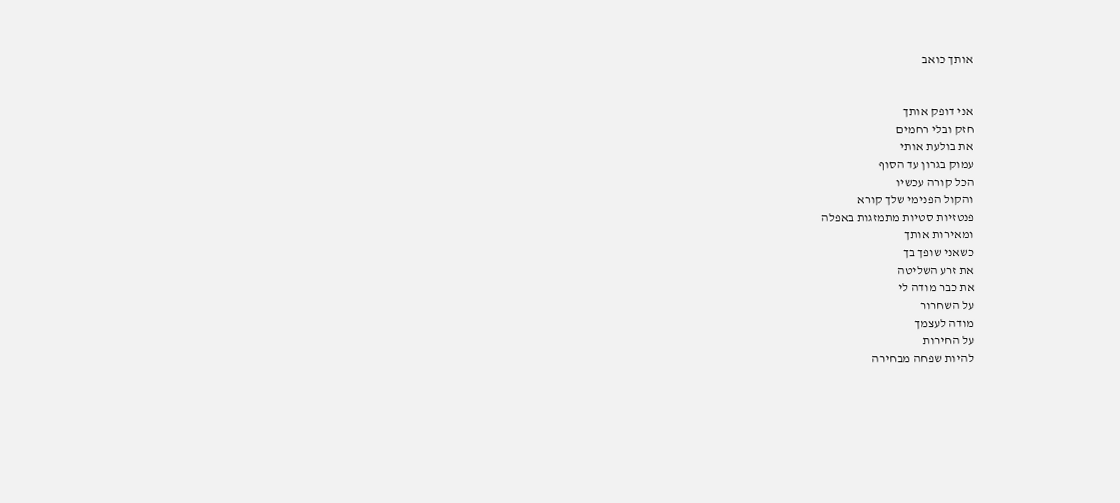אותך כואב


אני דופק אותך
חזק ובלי רחמים
את בולעת אותי
עמוק בגרון עד הסוף
הכל קורה עכשיו
והקול הפנימי שלך קורא
פנטזיות סטיות מתמזגות באפלה
ומאירות אותך
כשאני שופך בך
את זרע השליטה
את כבר מודה לי
על השחרור
מודה לעצמך
על החירות
להיות שפחה מבחירה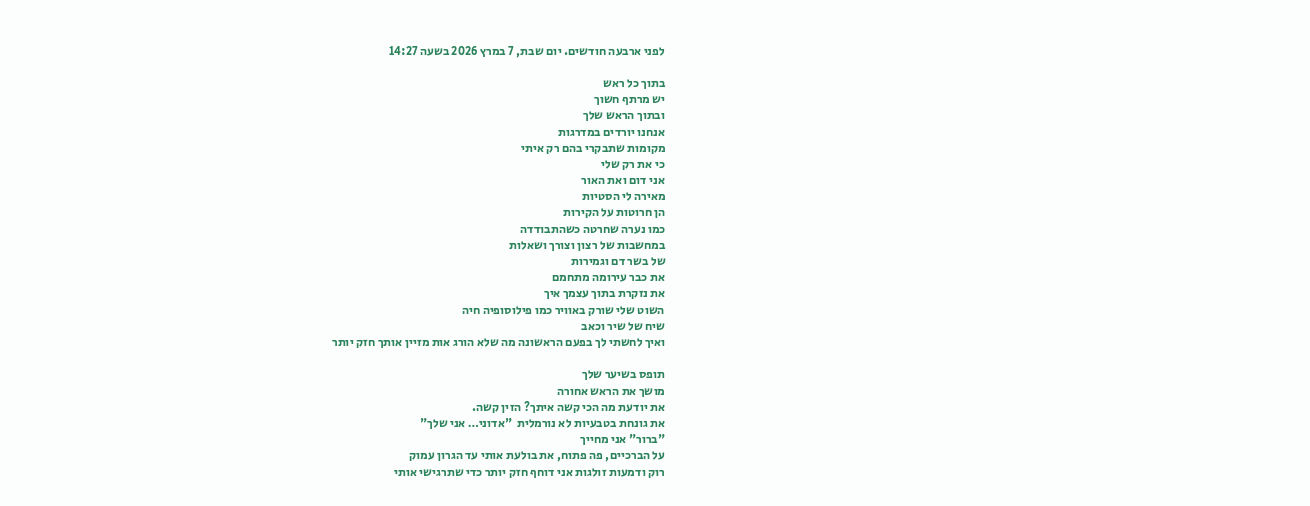לפני ארבעה חודשים. יום שבת, 7 במרץ 2026 בשעה 14:27

בתוך כל ראש
יש מרתף חשוך
ובתוך הראש שלך
אנחנו יורדים במדרגות
מקומות שתבקרי בהם רק איתי
כי את רק שלי
אני דום ואת האור
מאירה לי הסטיות
הן חרוטות על הקירות
כמו נערה שחרטה כשהתבודדה
במחשבות של רצון וצורך ושאלות
של בשר דם וגמירות
את כבר עירומה מתחמם
את נזקרת בתוך עצמך איך
השוט שלי שורק באוויר כמו פילוסופיה חיה
שיח של שיר וכאב
ואיך לחשתי לך בפעם הראשונה מה שלא הורג אות מזיין אותך חזק יותר

תופס בשיער שלך
מושך את הראש אחורה
את יודעת מה הכי קשה איתך? הזין קשה.
את גונחת בטבעיות לא נורמלית  "אדוני… אני שלך"
"ברור" אני מחייך
על הברכיים, פה פתוח, את בולעת אותי עד הגרון עמוק
רוק ודמעות זולגות אני דוחף חזק יותר כדי שתרגישי אותי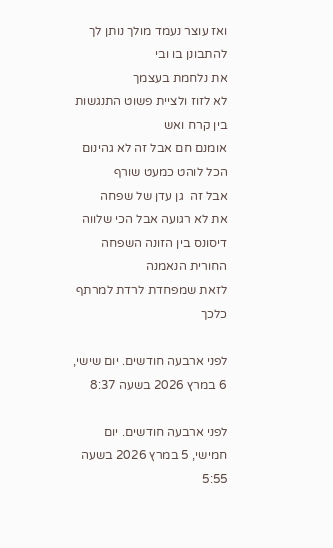ואז עוצר נעמד מולך נותן לך להתבונן בו ובי
את נלחמת בעצמך
לא לזוז ולציית פשוט התנגשות בין קרח ואש
אומנם חם אבל זה לא גהינום
הכל לוהט כמעט שורף
אבל זה  גן עדן של שפחה
את לא רגועה אבל הכי שלווה
דיסונס בין הזונה השפחה החורית הנאמנה
לזאת שמפחדת לרדת למרתף כלכך

לפני ארבעה חודשים. יום שישי, 6 במרץ 2026 בשעה 8:37

לפני ארבעה חודשים. יום חמישי, 5 במרץ 2026 בשעה 5:55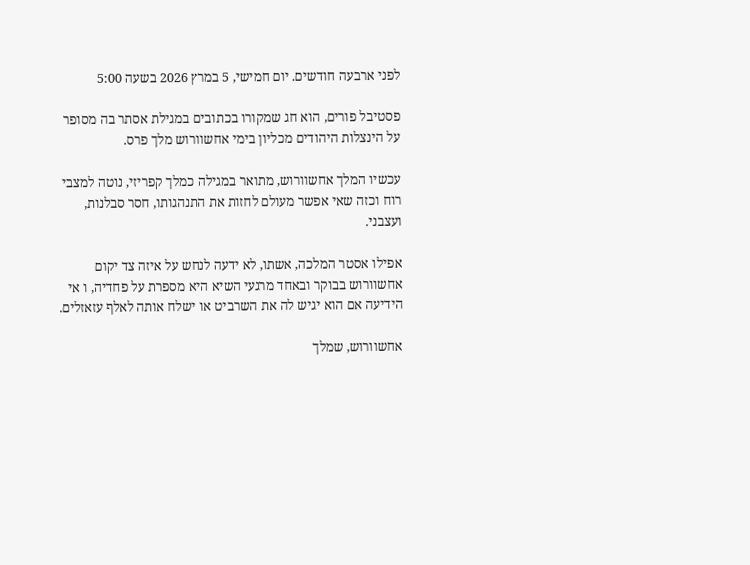לפני ארבעה חודשים. יום חמישי, 5 במרץ 2026 בשעה 5:00

פסטיבל פורים, הוא חג שמקורו בכתובים במגילת אסתר בה מסופר על הינצלות היהודים מכליון בימי אחשוורוש מלך פרס.

עכשיו המלך אחשוורוש, מתואר במגילה כמלך קפריזי, נוטה למצבי רוח וכזה שאי אפשר מעולם לחזות את התנהגותו, חסר סבלנות, ועצבני.

אפילו אסטר המלכה, אשתו, לא ידעה לנחש על איזה צד יקום אחשוורוש בבוקר ובאחד מרגעי השיא היא מספרת על פחדיה, ו אי הידיעה אם הוא יגיש לה את השרביט או ישלח אותה לאלף עזאזלים.

אחשוורוש, שמלך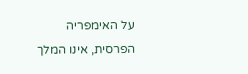על האימפריה הפרסית, אינו המלך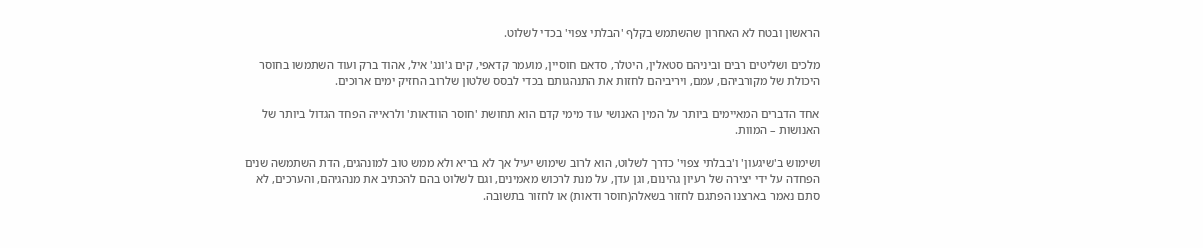הראשון ובטח לא האחרון שהשתמש בקלף 'הבלתי צפוי' בכדי לשלוט.

מלכים ושליטים רבים וביניהם סטאלין, היטלר, סדאם חוסיין, מועמר קדאפי, קים ג'ונג' איל, אהוד ברק ועוד השתמשו בחוסר היכולת של מקורביהם, עמם, ויריביהם לחזות את התנהגותם בכדי לבסס שלטון שלרוב החזיק ימים ארוכים.

אחד הדברים המאיימים ביותר על המין האנושי עוד מימי קדם הוא תחושת 'חוסר הוודאות' ולראייה הפחד הגדול ביותר של האנושות – המוות.

ושימוש ב'שיגעון' ו'בבלתי צפוי' כדרך לשלוט, הוא לרוב שימוש יעיל אך לא בריא ולא ממש טוב למונהגים, הדת השתמשה שנים הפחדה על ידי יצירה של רעיון גהינום, וגן עדן, על מנת לרכוש מאמינים, וגם לשלוט בהם להכתיב את מנהגיהם, והערכים, לא סתם נאמר בארצנו הפתגם לחזור בשאלה(חוסר ודאות) או לחזור בתשובה.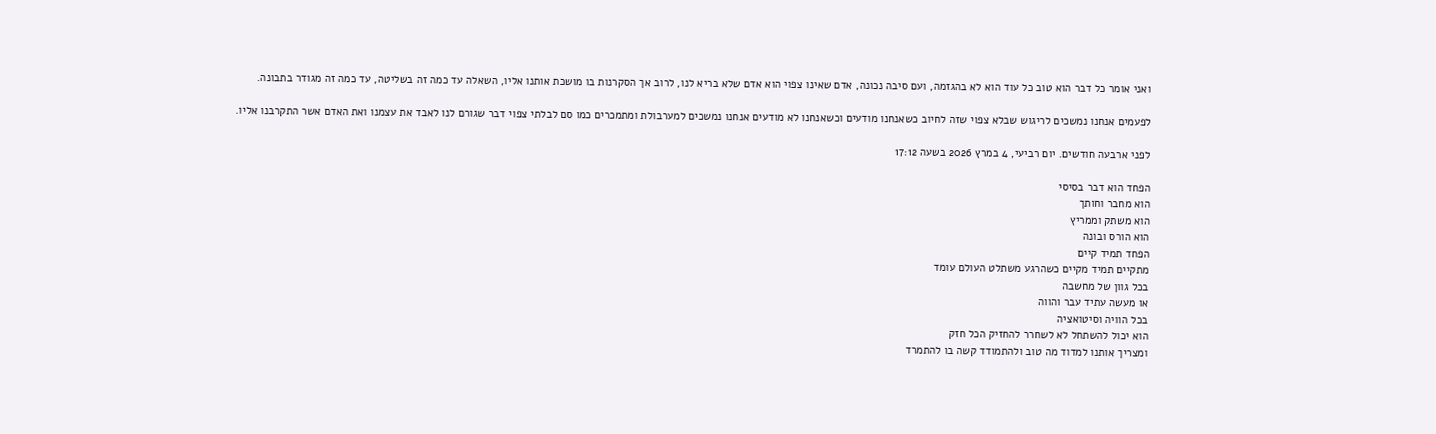ואני אומר כל דבר הוא טוב כל עוד הוא לא בהגזמה, ועם סיבה נכונה, אדם שאינו צפוי הוא אדם שלא בריא לנו, לרוב אך הסקרנות בו מושכת אותנו אליו, השאלה עד כמה זה בשליטה, עד כמה זה מגודר בתבונה.

לפעמים אנחנו נמשכים לריגוש שבלא צפוי שזה לחיוב כשאנחנו מודעים וכשאנחנו לא מודעים אנחנו נמשכים למערבולת ומתמכרים כמו סם לבלתי צפוי דבר שגורם לנו לאבד את עצמנו ואת האדם אשר התקרבנו אליו.

לפני ארבעה חודשים. יום רביעי, 4 במרץ 2026 בשעה 17:12

הפחד הוא דבר בסיסי
הוא מחבר וחותך
הוא משתק וממריץ
הוא הורס ובונה
הפחד תמיד קיים
מתקיים תמיד מקיים כשהרגע משתלט העולם עומד
בכל גוון של מחשבה
או מעשה עתיד עבר והווה
בכל הוויה וסיטואציה
הוא יכול להשתחל לא לשחרר להחזיק הכל חזק
ומצריך אותנו למדוד מה טוב ולהתמודד קשה בו להתמרד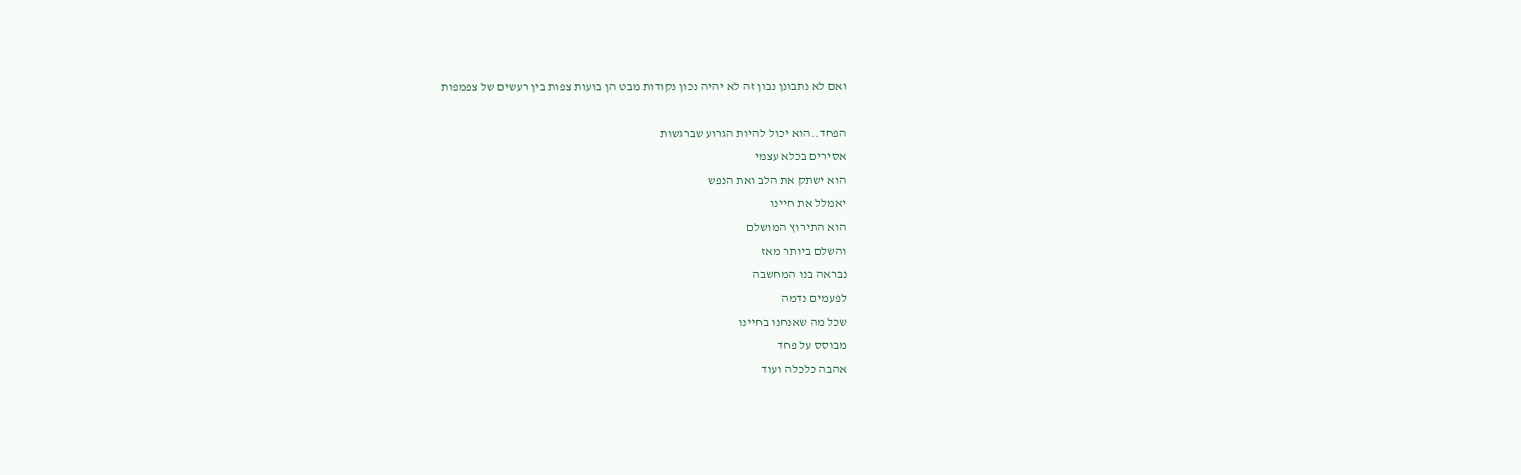ואם לא נתבונן נבון זה לא יהיה נכון נקודות מבט הן בועות צפות בין רעשים של צפמפות

הפחד..הוא יכול להיות הגרוע שברגשות
אסירים בכלא עצמי
הוא ישתק את הלב ואת הנפש
יאמלל את חיינו
הוא התירוץ המושלם
והשלם ביותר מאז
נבראה בנו המחשבה
לפעמים נדמה
שכל מה שאנחנו בחיינו
מבוסס על פחד
אהבה כלכלה ועוד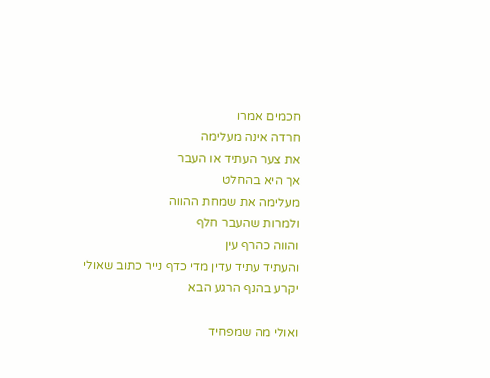חכמים אמרו
חרדה אינה מעלימה
את צער העתיד או העבר
אך היא בהחלט
מעלימה את שמחת ההווה
ולמרות שהעבר חלף
והווה כהרף עין
והעתיד עתיד עדין מדי כדף נייר כתוב שאולי יקרע בהנף הרגע הבא

ואולי מה שמפחיד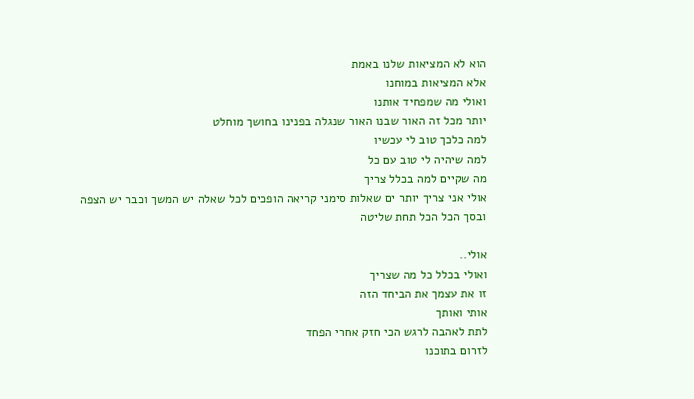הוא לא המציאות שלנו באמת
אלא המציאות במוחנו
ואולי מה שמפחיד אותנו
יותר מכל זה האור שבנו האור שנגלה בפנינו בחושך מוחלט
למה כלכך טוב לי עכשיו
למה שיהיה לי טוב עם כל
מה שקיים למה בכלל צריך
אולי אני צריך יותר ים שאלות סימני קריאה הופכים לכל שאלה יש המשך וכבר יש הצפה
ובסך הכל הכל תחת שליטה

אולי..
ואולי בכלל כל מה שצריך
זו את עצמך את הביחד הזה
אותי ואותך
לתת לאהבה לרגש הכי חזק אחרי הפחד
לזרום בתוכנו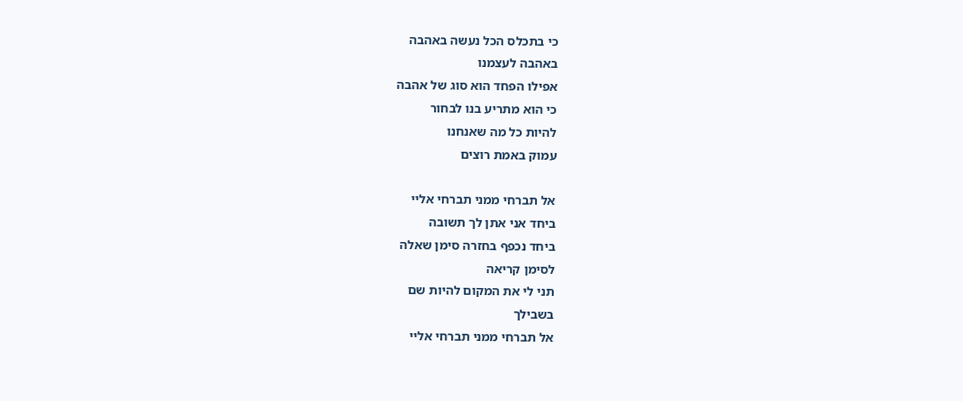כי בתכלס הכל נעשה באהבה
באהבה לעצמנו
אפילו הפחד הוא סוג של אהבה
כי הוא מתריע בנו לבחור
להיות כל מה שאנחנו
עמוק באמת רוצים

אל תברחי ממני תברחי אליי
ביחד אני אתן לך תשובה
ביחד נכפף בחזרה סימן שאלה
לסימן קריאה
תני לי את המקום להיות שם
בשבילך
אל תברחי ממני תברחי אליי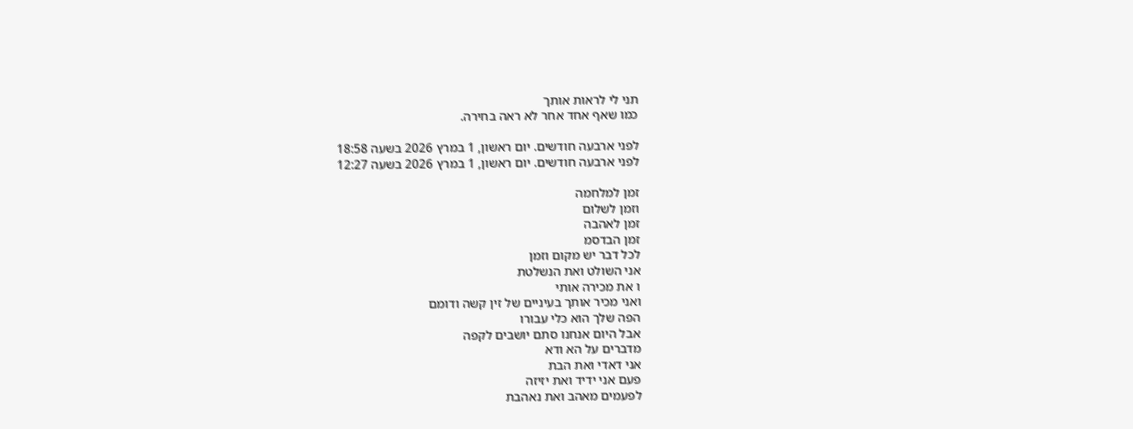תני לי לראות אותך
כמו שאף אחד אחר לא ראה בחירה.

לפני ארבעה חודשים. יום ראשון, 1 במרץ 2026 בשעה 18:58
לפני ארבעה חודשים. יום ראשון, 1 במרץ 2026 בשעה 12:27

זמן למלחמה
וזמן לשלום
זמן לאהבה
זמן הבדסמ
לכל דבר יש מקום וזמן
אני השולט ואת הנשלטת
ו את מכירה אותי
ואני מכיר אותך בעיניים של זין קשה ודומם
הפה שלך הוא כלי עבורו
אבל היום אנחנו סתם יושבים לקפה
מדברים על הא ודא
אני דאדי ואת הבת
פעם אני ידיד ואת יזיזה
לפעמים מאהב ואת נאהבת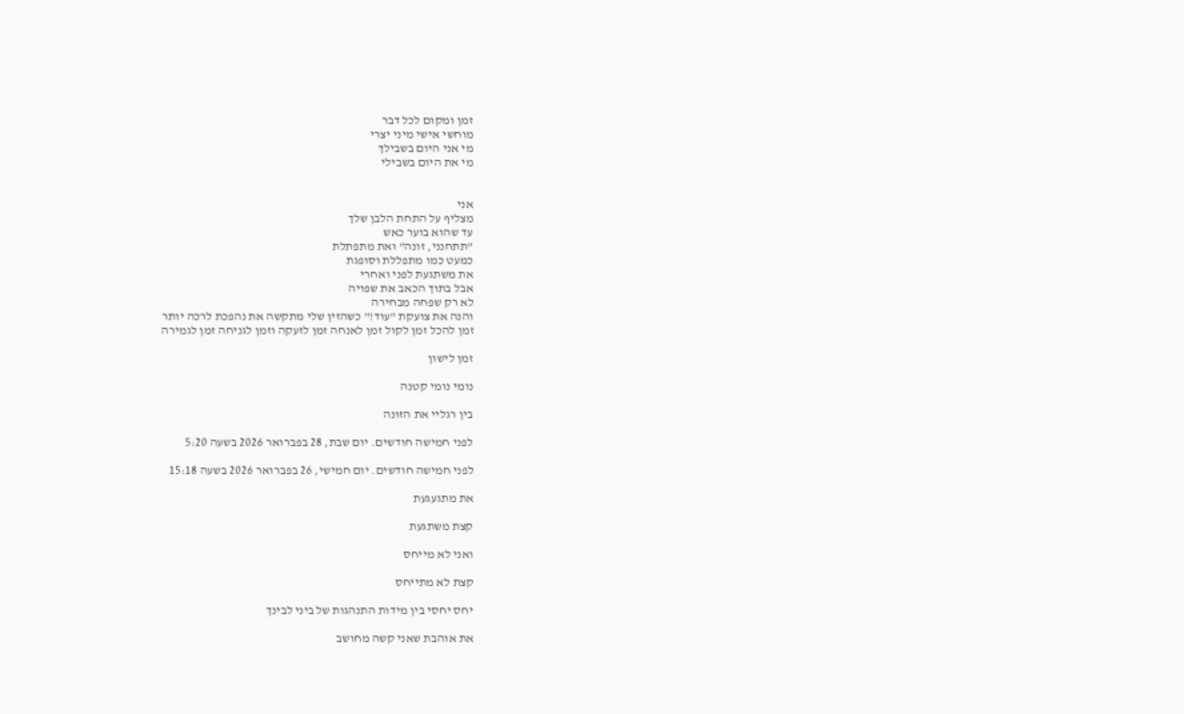זמן ומקום לכל דבר
מוחשי אישי מיני יצרי
מי אני היום בשבילך
מי את היום בשבילי


אני
מצליף על התחת הלבן שלך
עד שהוא בוער כאש
"תתחנני, זונה" ואת מתפתלת
כמעט כמו מתפללת וסופגת
את משתגעת לפני ואחרי
אבל בתוך הכאב את שפויה
לא רק שפחה מבחירה
והנה את צועקת "עוד!" כשהזין שלי מתקשה את נהפכת לרכה יותר
זמן להכל זמן לקול זמן לאנחה זמן לזעקה וזמן לגניחה זמן לגמירה

זמן לישון

נומי נומי קטנה

בין רגליי את הזונה

לפני חמישה חודשים. יום שבת, 28 בפברואר 2026 בשעה 5:20

לפני חמישה חודשים. יום חמישי, 26 בפברואר 2026 בשעה 15:18

את מתגעגעת

קצת משתגעת

ואני לא מייחס

קצת לא מתייחס

יחס יחסי בין מידות התנהגות של ביני לבינך

את אוהבת שאני קשה מחושב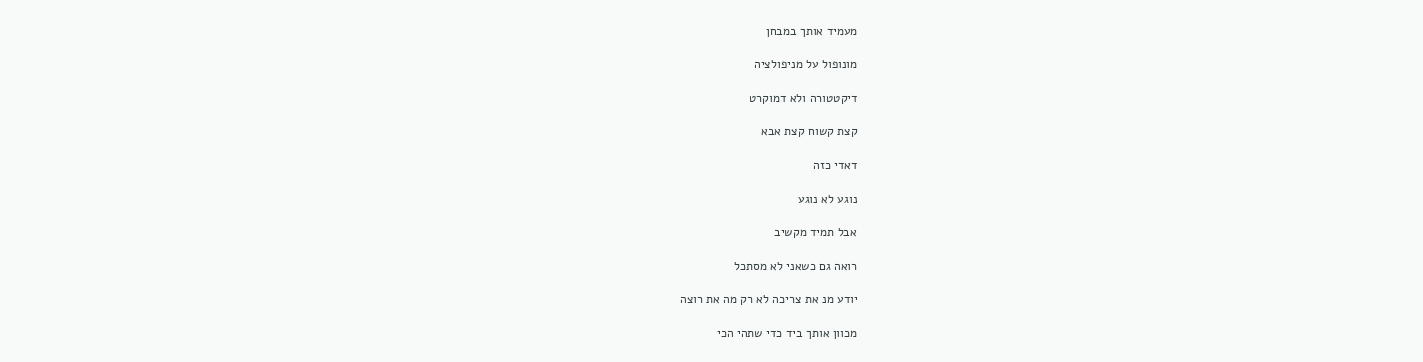מעמיד אותך במבחן

מונופול על מניפולציה

דיקטטורה ולא דמוקרט

קצת קשוח קצת אבא

דאדי כזה

נוגע לא נוגע

אבל תמיד מקשיב

רואה גם כשאני לא מסתכל

יודע מנ את צריכה לא רק מה את רוצה

מכוון אותך ביד כדי שתהי הכי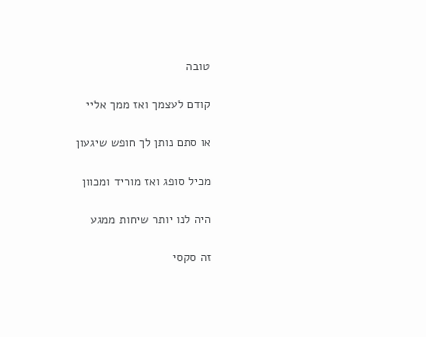טובה

קודם לעצמך ואז ממך אליי

או סתם נותן לך חופש שיגעון

מכיל סופג ואז מוריד ומכוון

היה לנו יותר שיחות ממגע

זה סקסי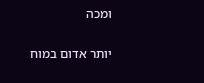ומכה

יותר אדום במוח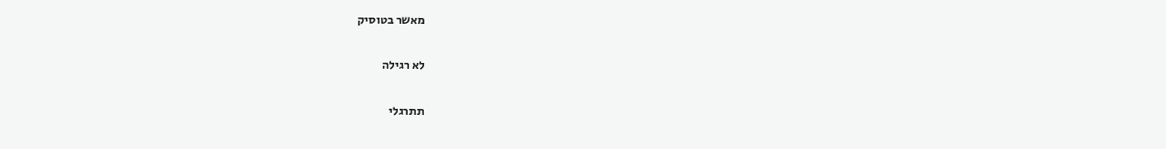מאשר בטוסיק

לא רגילה

תתרגלי